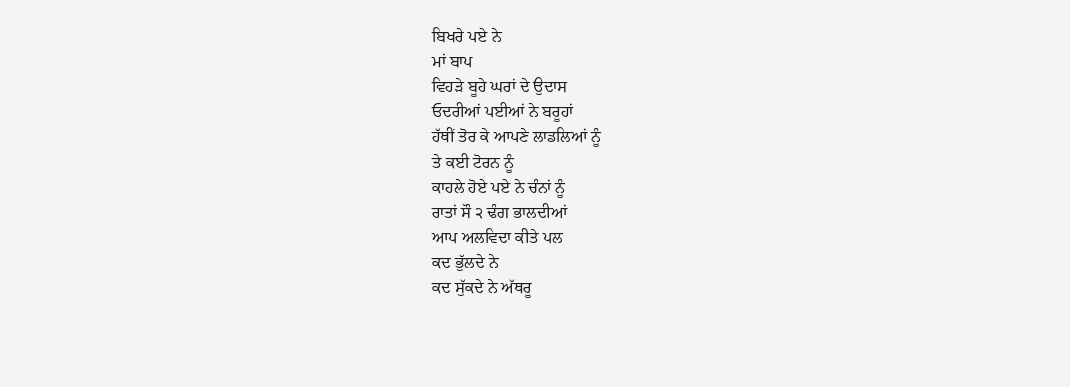ਬਿਖਰੇ ਪਏ ਨੇ
ਮਾਂ ਬਾਪ
ਵਿਹੜੇ ਬੂਹੇ ਘਰਾਂ ਦੇ ਉਦਾਸ
ਓਦਰੀਆਂ ਪਈਆਂ ਨੇ ਬਰੂਹਾਂ
ਹੱਥੀਂ ਤੋਰ ਕੇ ਆਪਣੇ ਲਾਡਲਿਆਂ ਨੂੰ
ਤੇ ਕਈ ਟੋਰਨ ਨੂੰ
ਕਾਹਲੇ ਹੋਏ ਪਏ ਨੇ ਚੰਨਾਂ ਨੂੰ
ਰਾਤਾਂ ਸੌ ੨ ਢੰਗ ਭਾਲਦੀਆਂ
ਆਪ ਅਲਵਿਦਾ ਕੀਤੇ ਪਲ
ਕਦ ਭੁੱਲਦੇ ਨੇ
ਕਦ ਸੁੱਕਦੇ ਨੇ ਅੱਥਰੂ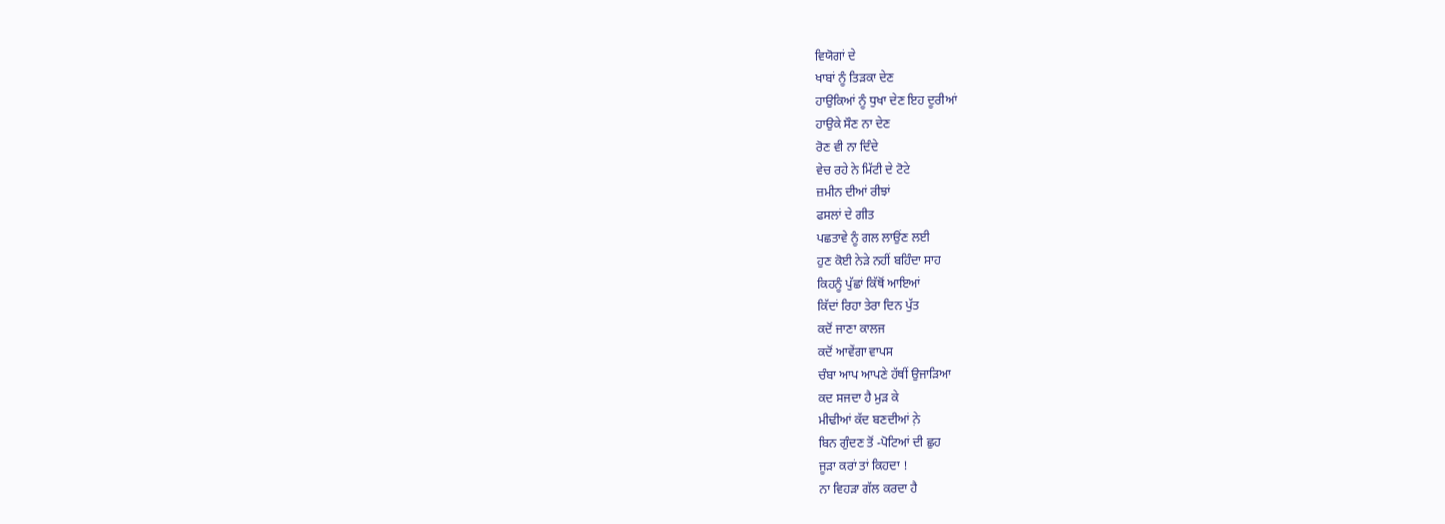ਵਿਯੋਗਾਂ ਦੇ
ਖਾਬਾਂ ਨੂੰ ਤਿੜਕਾ ਦੇਣ
ਹਾਉਕਿਆਂ ਨੂੰ ਧੁਖਾ ਦੇਣ ਇਹ ਦੂਰੀਆਂ
ਹਾਉਕੇ ਸੌਣ ਨਾ ਦੇਣ
ਰੋਣ ਵੀ ਨਾ ਦਿੰਦੇ
ਵੇਚ ਰਹੇ ਨੇ ਮਿੱਟੀ ਦੇ ਟੋਟੇ
ਜ਼ਮੀਨ ਦੀਆਂ ਰੀਝਾਂ
ਫਸਲਾਂ ਦੇ ਗੀਤ
ਪਛਤਾਵੇ ਨੂੰ ਗਲ ਲਾਉਂਣ ਲਈ
ਹੁਣ ਕੋਈ ਨੇੜੇ ਨਹੀਂ ਬਹਿੰਦਾ ਸਾਹ
ਕਿਹਨੂੰ ਪੁੱਛਾਂ ਕਿੱਥੋਂ ਆਇਆਂ
ਕਿੱਦਾਂ ਰਿਹਾ ਤੇਰਾ ਦਿਨ ਪੁੱਤ
ਕਦੋਂ ਜਾਣਾ ਕਾਲਜ
ਕਦੋਂ ਆਵੇਂਗਾ ਵਾਪਸ
ਚੰਬਾ ਆਪ ਆਪਣੇ ਹੱਥੀਂ ਉਜਾੜਿਆ
ਕਦ ਸਜਦਾ ਹੈ ਮੁੜ ਕੇ
ਮੀਢੀਆਂ ਕੱਦ ਬਣਦੀਆਂ ਨ਼ੇ
ਬਿਨ ਗੁੰਦਣ ਤੋਂ -ਪੋਟਿਆਂ ਦੀ ਛੁਹ
ਜੂੜਾ ਕਰਾਂ ਤਾਂ ਕਿਹਦਾ !
ਨਾ ਵਿਹੜਾ ਗੱਲ ਕਰਦਾ ਹੈ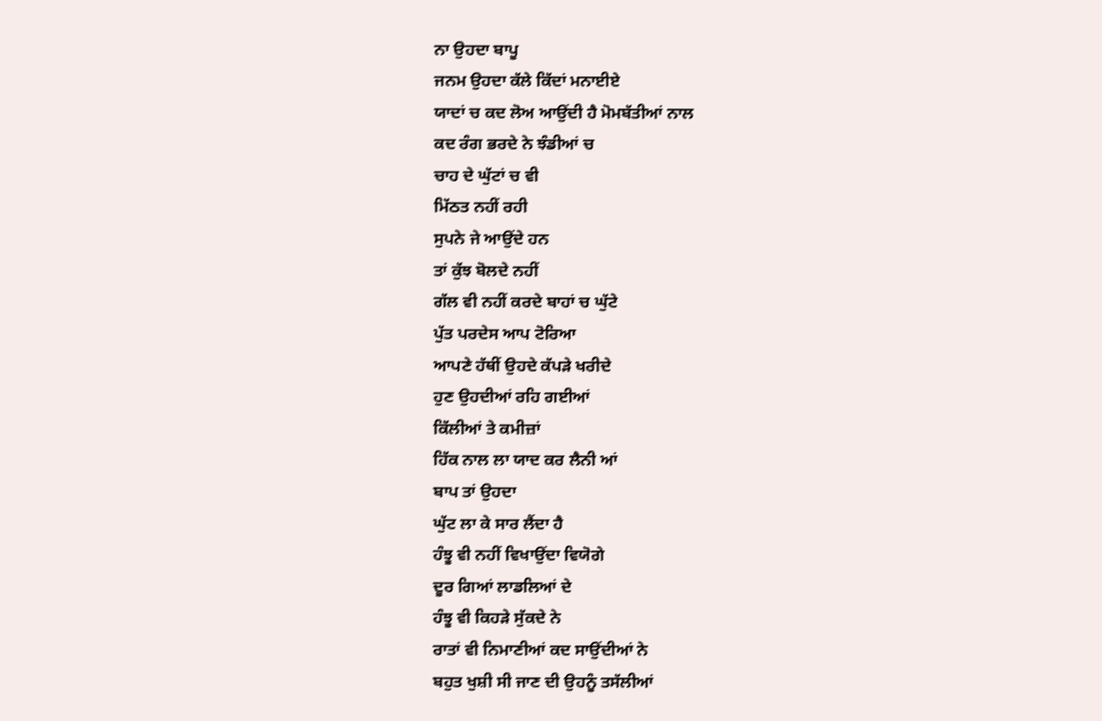ਨਾ ਉਹਦਾ ਬਾਪੂ
ਜਨਮ ਉਹਦਾ ਕੱਲੇ ਕਿੱਦਾਂ ਮਨਾਈਏ
ਯਾਦਾਂ ਚ ਕਦ ਲੋਅ ਆਉਂਦੀ ਹੈ ਮੋਮਬੱਤੀਆਂ ਨਾਲ
ਕਦ ਰੰਗ ਭਰਦੇ ਨੇ ਝੰਡੀਆਂ ਚ
ਚਾਹ ਦੇ ਘੁੱਟਾਂ ਚ ਵੀ
ਮਿੱਠਤ ਨਹੀਂ ਰਹੀ
ਸੁਪਨੇ ਜੇ ਆਉਂਦੇ ਹਨ
ਤਾਂ ਕੁੱਝ ਬੋਲਦੇ ਨਹੀਂ
ਗੱਲ ਵੀ ਨਹੀਂ ਕਰਦੇ ਬਾਹਾਂ ਚ ਘੁੱਟੇ
ਪੁੱਤ ਪਰਦੇਸ ਆਪ ਟੋਰਿਆ
ਆਪਣੇ ਹੱਥੀਂ ਉਹਦੇ ਕੱਪੜੇ ਖਰੀਦੇ
ਹੁਣ ਉਹਦੀਆਂ ਰਹਿ ਗਈਆਂ
ਕਿੱਲੀਆਂ ਤੇ ਕਮੀਜ਼ਾਂ
ਹਿੱਕ ਨਾਲ ਲਾ ਯਾਦ ਕਰ ਲੈਨੀ ਆਂ
ਬਾਪ ਤਾਂ ਉਹਦਾ
ਘੁੱਟ ਲਾ ਕੇ ਸਾਰ ਲੈਂਦਾ ਹੈ
ਹੰਝੂ ਵੀ ਨਹੀਂ ਵਿਖਾਉਂਦਾ ਵਿਯੋਗੇ
ਦੂਰ ਗਿਆਂ ਲਾਡਲਿਆਂ ਦੇ
ਹੰਝੂ ਵੀ ਕਿਹੜੇ ਸੁੱਕਦੇ ਨੇ
ਰਾਤਾਂ ਵੀ ਨਿਮਾਣੀਆਂ ਕਦ ਸਾਉਂਦੀਆਂ ਨੇ
ਬਹੁਤ ਖੁਸ਼ੀ ਸੀ ਜਾਣ ਦੀ ਉਹਨੂੰ ਤਸੱਲੀਆਂ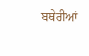ਬਥੇਰੀਆਂ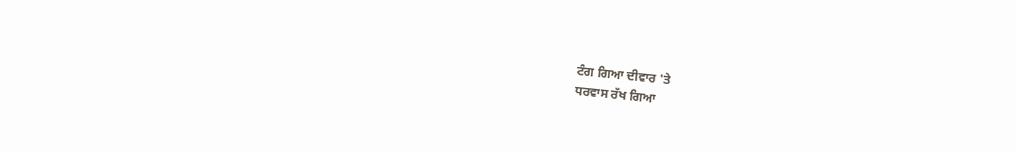ਟੰਗ ਗਿਆ ਦੀਵਾਰ 'ਤੇ
ਧਰਵਾਸ ਰੱਖ ਗਿਆ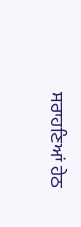ਸਰਾਹਣਿਆਂ ਹੇਠ